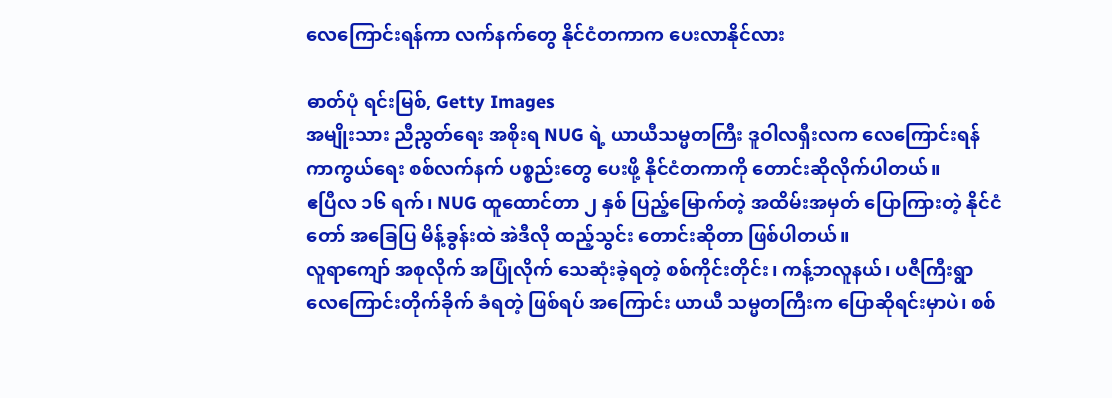လေကြောင်းရန်ကာ လက်နက်တွေ နိုင်ငံတကာက ပေးလာနိုင်လား

ဓာတ်ပုံ ရင်းမြစ်, Getty Images
အမျိုးသား ညီညွတ်ရေး အစိုးရ NUG ရဲ့ ယာယီသမ္မတကြီး ဒူဝါလရှီးလက လေကြောင်းရန် ကာကွယ်ရေး စစ်လက်နက် ပစ္စည်းတွေ ပေးဖို့ နိုင်ငံတကာကို တောင်းဆိုလိုက်ပါတယ်။
ဧပြီလ ၁၆ ရက်၊ NUG ထူထောင်တာ ၂ နှစ် ပြည့်မြောက်တဲ့ အထိမ်းအမှတ် ပြောကြားတဲ့ နိုင်ငံတော် အခြေပြ မိန့်ခွန်းထဲ အဲဒီလို ထည့်သွင်း တောင်းဆိုတာ ဖြစ်ပါတယ်။
လူရာကျော် အစုလိုက် အပြုံလိုက် သေဆုံးခဲ့ရတဲ့ စစ်ကိုင်းတိုင်း၊ ကန့်ဘလူနယ်၊ ပဇီကြီးရွာ လေကြောင်းတိုက်ခိုက် ခံရတဲ့ ဖြစ်ရပ် အကြောင်း ယာယီ သမ္မတကြီးက ပြောဆိုရင်းမှာပဲ၊ စစ်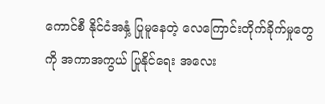ကောင်စီ နိုင်ငံအနှံ့ ပြုမူနေတဲ့ လေကြောင်းတိုက်ခိုက်မှုတွေကို အကာအကွယ် ပြုနိုင်ရေး အလေး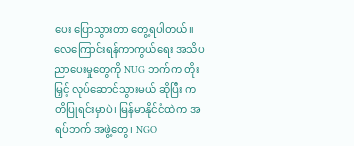ပေး ပြောသွားတာ တွေ့ရပါတယ်။
လေကြောင်းရန်ကာကွယ်ရေး အသိပညာပေးမှုတွေကို NUG ဘက်က တိုးမြှင့် လုပ်ဆောင်သွားမယ် ဆိုပြီး ကတိပြုရင်းမှာပဲ၊ မြန်မာနိုင်ငံထဲက အရပ်ဘက် အဖွဲ့တွေ၊ NGO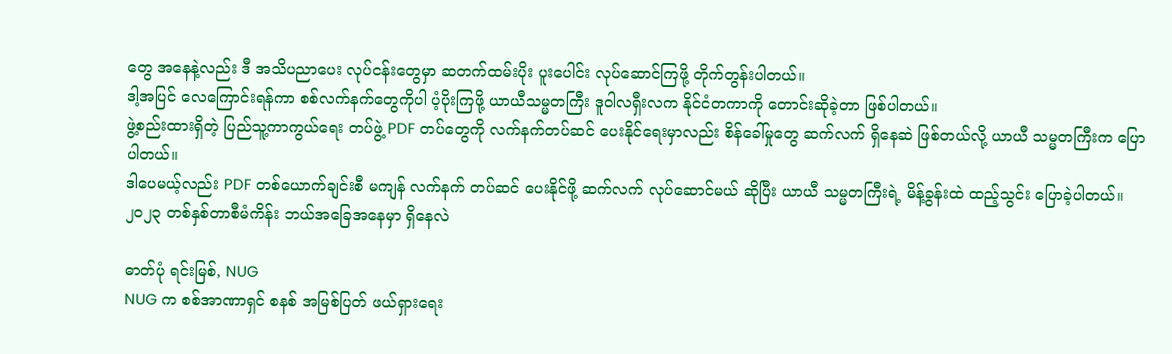တွေ အနေနဲ့လည်း ဒီ အသိပညာပေး လုပ်ငန်းတွေမှာ ဆတက်ထမ်းပိုး ပူးပေါင်း လုပ်ဆောင်ကြဖို့ တိုက်တွန်းပါတယ်။
ဒါ့အပြင် လေကြောင်းရန်ကာ စစ်လက်နက်တွေကိုပါ ပံ့ပိုးကြဖို့ ယာယီသမ္မတကြီး ဒူဝါလရှီးလက နိုင်ငံတကာကို တောင်းဆိုခဲ့တာ ဖြစ်ပါတယ်။
ဖွဲ့စည်းထားရှိတဲ့ ပြည်သူ့ကာကွယ်ရေး တပ်ဖွဲ့ PDF တပ်တွေကို လက်နက်တပ်ဆင် ပေးနိုင်ရေးမှာလည်း စိန်ခေါ်မှုတွေ ဆက်လက် ရှိနေဆဲ ဖြစ်တယ်လို့ ယာယီ သမ္မတကြီးက ပြောပါတယ်။
ဒါပေမယ့်လည်း PDF တစ်ယောက်ချင်းစီ မကျန် လက်နက် တပ်ဆင် ပေးနိုင်ဖို့ ဆက်လက် လုပ်ဆောင်မယ် ဆိုပြီး ယာယီ သမ္မတကြီးရဲ့ မိန့်ခွန်းထဲ ထည့်သွင်း ပြောခဲ့ပါတယ်။
၂၀၂၃ တစ်နှစ်တာစီမံကိန်း ဘယ်အခြေအနေမှာ ရှိနေလဲ

ဓာတ်ပုံ ရင်းမြစ်, NUG
NUG က စစ်အာဏာရှင် စနစ် အမြစ်ပြတ် ဖယ်ရှားရေး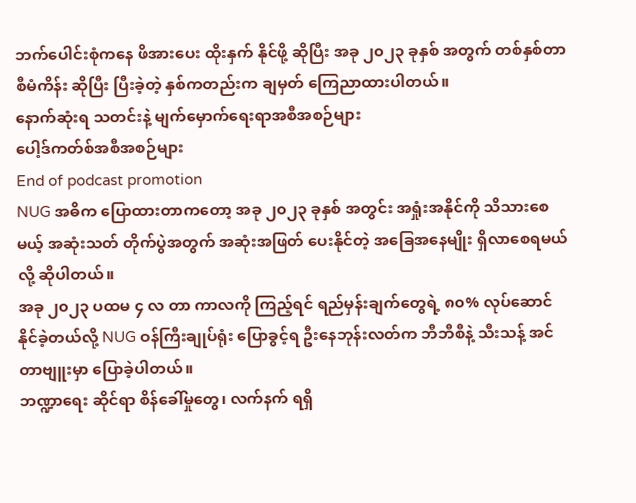ဘက်ပေါင်းစုံကနေ ဖိအားပေး ထိုးနှက် နိုင်ဖို့ ဆိုပြီး အခု ၂၀၂၃ ခုနှစ် အတွက် တစ်နှစ်တာ စီမံကိန်း ဆိုပြီး ပြီးခဲ့တဲ့ နှစ်ကတည်းက ချမှတ် ကြေညာထားပါတယ်။
နောက်ဆုံးရ သတင်းနဲ့ မျက်မှောက်ရေးရာအစီအစဉ်များ
ပေါ့ဒ်ကတ်စ်အစီအစဉ်များ
End of podcast promotion
NUG အဓိက ပြောထားတာကတော့ အခု ၂၀၂၃ ခုနှစ် အတွင်း အရှုံးအနိုင်ကို သိသားစေမယ့် အဆုံးသတ် တိုက်ပွဲအတွက် အဆုံးအဖြတ် ပေးနိုင်တဲ့ အခြေအနေမျိုး ရှိလာစေရမယ်လို့ ဆိုပါတယ်။
အခု ၂၀၂၃ ပထမ ၄ လ တာ ကာလကို ကြည့်ရင် ရည်မှန်းချက်တွေရဲ့ ၈၀% လုပ်ဆောင် နိုင်ခဲ့တယ်လို့ NUG ဝန်ကြီးချုပ်ရုံး ပြောခွင့်ရ ဦးနေဘုန်းလတ်က ဘီဘီစီနဲ့ သီးသန့် အင်တာဗျူးမှာ ပြောခဲ့ပါတယ်။
ဘဏ္ဍာရေး ဆိုင်ရာ စိန်ခေါ်မှုတွေ၊ လက်နက် ရရှိ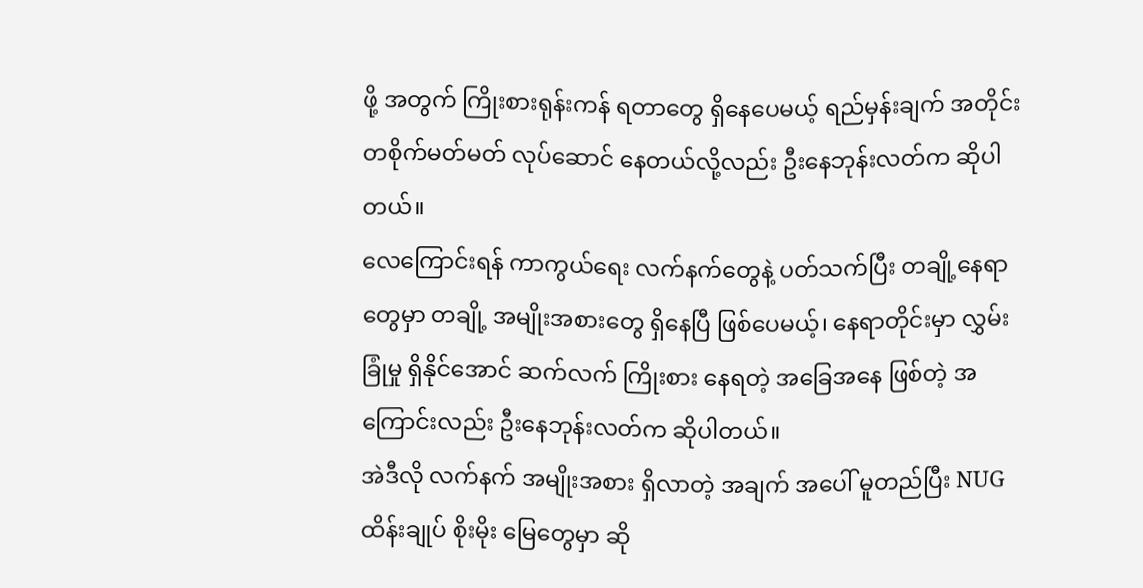ဖို့ အတွက် ကြိုးစားရုန်းကန် ရတာတွေ ရှိနေပေမယ့် ရည်မှန်းချက် အတိုင်း တစိုက်မတ်မတ် လုပ်ဆောင် နေတယ်လို့လည်း ဦးနေဘုန်းလတ်က ဆိုပါတယ်။
လေကြောင်းရန် ကာကွယ်ရေး လက်နက်တွေနဲ့ ပတ်သက်ပြီး တချို့နေရာတွေမှာ တချို့ အမျိုးအစားတွေ ရှိနေပြီ ဖြစ်ပေမယ့်၊ နေရာတိုင်းမှာ လွှမ်းခြုံမှု ရှိနိုင်အောင် ဆက်လက် ကြိုးစား နေရတဲ့ အခြေအနေ ဖြစ်တဲ့ အကြောင်းလည်း ဦးနေဘုန်းလတ်က ဆိုပါတယ်။
အဲဒီလို လက်နက် အမျိုးအစား ရှိလာတဲ့ အချက် အပေါ် မူတည်ပြီး NUG ထိန်းချုပ် စိုးမိုး မြေတွေမှာ ဆို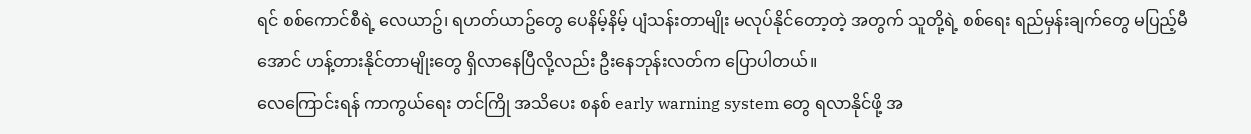ရင် စစ်ကောင်စီရဲ့ လေယာဥ်၊ ရဟတ်ယာဥ်တွေ ပေနိမ့်နိမ့် ပျံသန်းတာမျိုး မလုပ်နိုင်တော့တဲ့ အတွက် သူတို့ရဲ့ စစ်ရေး ရည်မှန်းချက်တွေ မပြည့်မီအောင် ဟန့်တားနိုင်တာမျိုးတွေ ရှိလာနေပြီလို့လည်း ဦးနေဘုန်းလတ်က ပြောပါတယ်။
လေကြောင်းရန် ကာကွယ်ရေး တင်ကြို အသိပေး စနစ် early warning system တွေ ရလာနိုင်ဖို့ အ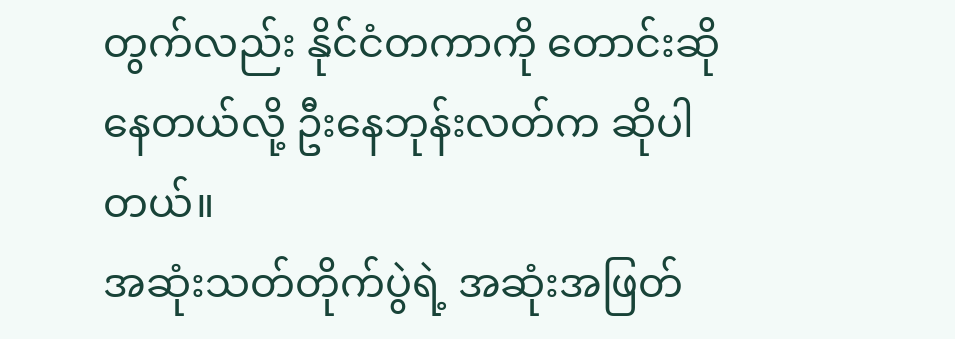တွက်လည်း နိုင်ငံတကာကို တောင်းဆိုနေတယ်လို့ ဦးနေဘုန်းလတ်က ဆိုပါတယ်။
အဆုံးသတ်တိုက်ပွဲရဲ့ အဆုံးအဖြတ်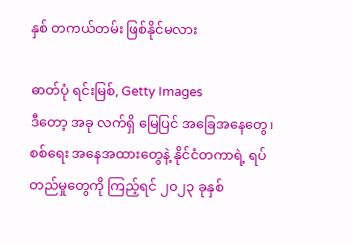နှစ် တကယ်တမ်း ဖြစ်နိုင်မလား

ဓာတ်ပုံ ရင်းမြစ်, Getty Images
ဒီတော့ အခု လက်ရှိ မြေပြင် အခြေအနေတွေ၊ စစ်ရေး အနေအထားတွေနဲ့ နိုင်ငံတကာရဲ့ ရပ်တည်မှုတွေကို ကြည့်ရင် ၂၀၂၃ ခုနှစ်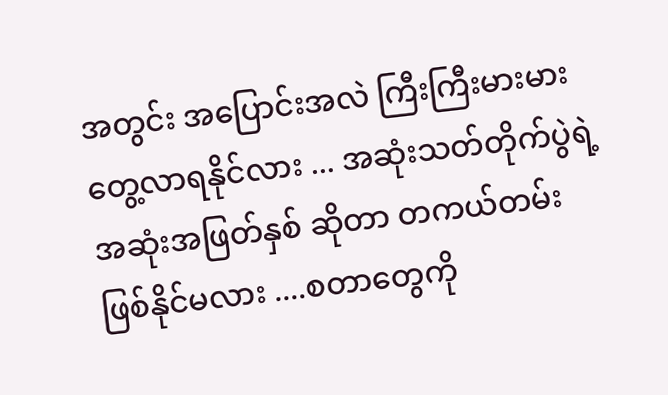အတွင်း အပြောင်းအလဲ ကြီးကြီးမားမား တွေ့လာရနိုင်လား ... အဆုံးသတ်တိုက်ပွဲရဲ့ အဆုံးအဖြတ်နှစ် ဆိုတာ တကယ်တမ်း ဖြစ်နိုင်မလား ....စတာတွေကို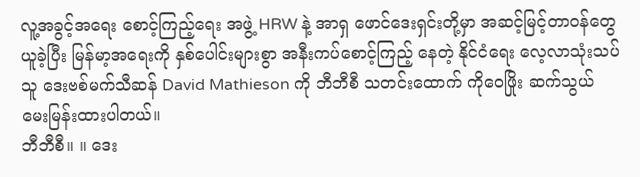လူ့အခွင့်အရေး စောင့်ကြည့်ရေး အဖွဲ့ HRW နဲ့ အာရှ ဖောင်ဒေးရှင်းတို့မှာ အဆင့်မြင့်တာဝန်တွေ ယူခဲ့ပြီး မြန်မာ့အရေးကို နှစ်ပေါင်းများစွာ အနီးကပ်စောင့်ကြည့် နေတဲ့ နိုင်ငံရေး လေ့လာသုံးသပ်သူ ဒေးဗစ်မက်သီဆန် David Mathieson ကို ဘီဘီစီ သတင်းထောက် ကိုဝေဖြိုး ဆက်သွယ် မေးမြန်းထားပါတယ်။
ဘီဘီစီ။ ။ ဒေး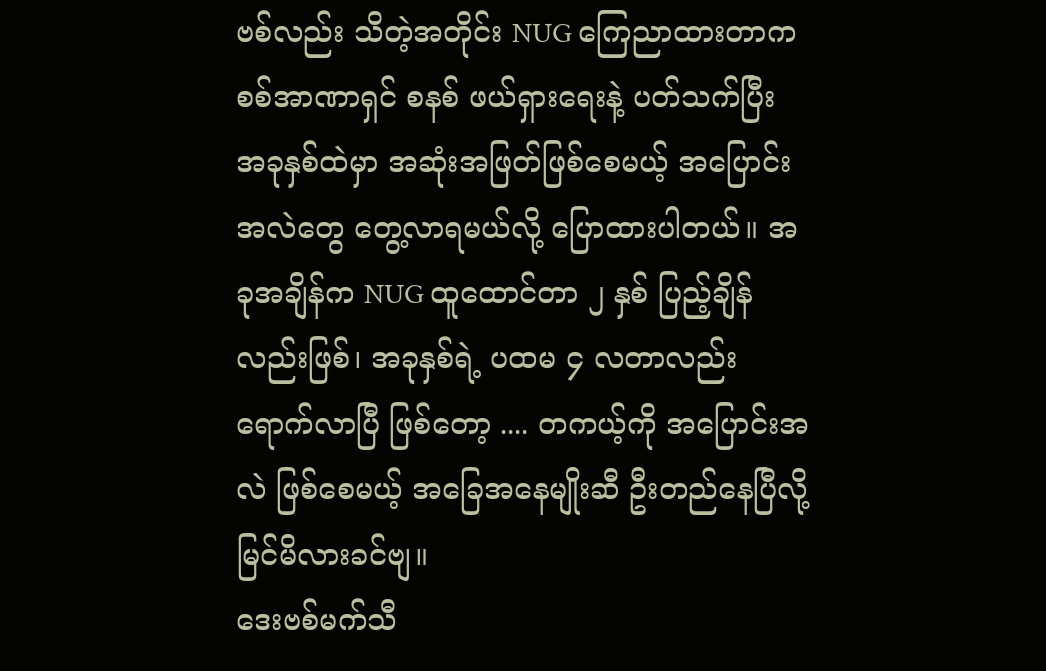ဗစ်လည်း သိတဲ့အတိုင်း NUG ကြေညာထားတာက စစ်အာဏာရှင် စနစ် ဖယ်ရှားရေးနဲ့ ပတ်သက်ပြီး အခုနှစ်ထဲမှာ အဆုံးအဖြတ်ဖြစ်စေမယ့် အပြောင်းအလဲတွေ တွေ့လာရမယ်လို့ ပြောထားပါတယ်။ အခုအချိန်က NUG ထူထောင်တာ ၂ နှစ် ပြည့်ချိန်လည်းဖြစ်၊ အခုနှစ်ရဲ့ ပထမ ၄ လတာလည်း ရောက်လာပြီ ဖြစ်တော့ .... တကယ့်ကို အပြောင်းအလဲ ဖြစ်စေမယ့် အခြေအနေမျိုးဆီ ဦးတည်နေပြီလို့ မြင်မိလားခင်ဗျ။
ဒေးဗစ်မက်သီ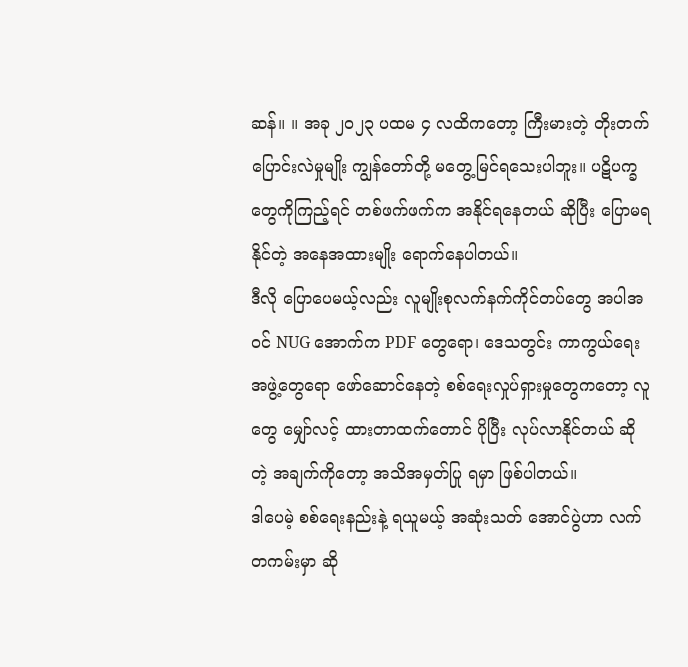ဆန်။ ။ အခု ၂၀၂၃ ပထမ ၄ လထိကတော့ ကြီးမားတဲ့ တိုးတက် ပြောင်းလဲမှုမျိုး ကျွန်တော်တို့ မတွေ့မြင်ရသေးပါဘူး။ ပဋိပက္ခတွေကိုကြည့်ရင် တစ်ဖက်ဖက်က အနိုင်ရနေတယ် ဆိုပြီး ပြောမရနိုင်တဲ့ အနေအထားမျိုး ရောက်နေပါတယ်။
ဒီလို ပြောပေမယ့်လည်း လူမျိုးစုလက်နက်ကိုင်တပ်တွေ အပါအဝင် NUG အောက်က PDF တွေရော၊ ဒေသတွင်း ကာကွယ်ရေး အဖွဲ့တွေရော ဖော်ဆောင်နေတဲ့ စစ်ရေးလှုပ်ရှားမှုတွေကတော့ လူတွေ မျှော်လင့် ထားတာထက်တောင် ပိုပြီး လုပ်လာနိုင်တယ် ဆိုတဲ့ အချက်ကိုတော့ အသိအမှတ်ပြု ရမှာ ဖြစ်ပါတယ်။
ဒါပေမဲ့ စစ်ရေးနည်းနဲ့ ရယူမယ့် အဆုံးသတ် အောင်ပွဲဟာ လက်တကမ်းမှာ ဆို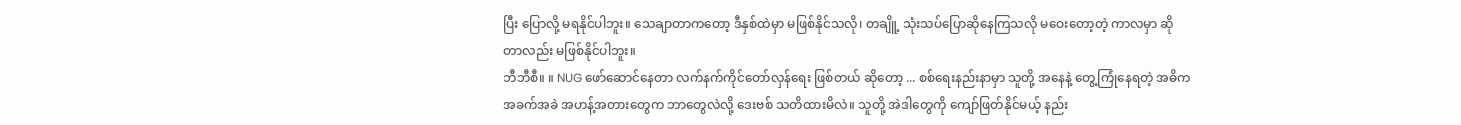ပြီး ပြောလို့ မရနိုင်ပါဘူး။ သေချာတာကတော့ ဒီနှစ်ထဲမှာ မဖြစ်နိုင်သလို၊ တချိူ့ သုံးသပ်ပြောဆိုနေကြသလို မဝေးတော့တဲ့ ကာလမှာ ဆိုတာလည်း မဖြစ်နိုင်ပါဘူး။
ဘီဘီစီ။ ။ NUG ဖော်ဆောင်နေတာ လက်နက်ကိုင်တော်လှန်ရေး ဖြစ်တယ် ဆိုတော့ ... စစ်ရေးနည်းနာမှာ သူတို့ အနေနဲ့ တွေ့ကြုံနေရတဲ့ အဓိက အခက်အခဲ အဟန့်အတားတွေက ဘာတွေလဲလို့ ဒေးဗစ် သတိထားမိလဲ။ သူတို့ အဲဒါတွေကို ကျော်ဖြတ်နိုင်မယ့် နည်း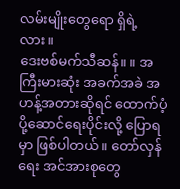လမ်းမျိုးတွေရော ရှိရဲ့လား။
ဒေးဗစ်မက်သီဆန်။ ။ အကြီးမားဆုံး အခက်အခဲ အဟန့်အတားဆိုရင် ထောက်ပံ့ ပို့ဆောင်ရေးပိုင်းလို့ ပြောရမှာ ဖြစ်ပါတယ်။ တော်လှန်ရေး အင်အားစုတွေ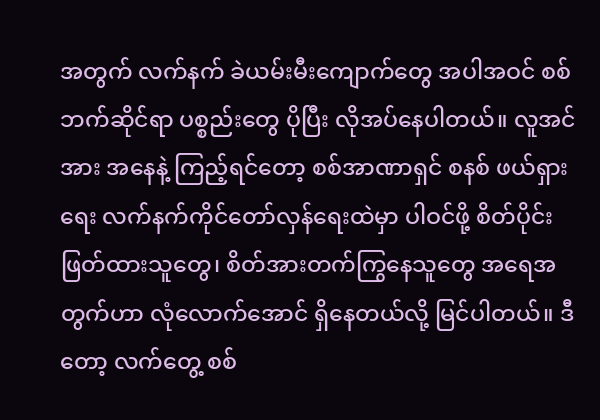အတွက် လက်နက် ခဲယမ်းမီးကျောက်တွေ အပါအဝင် စစ်ဘက်ဆိုင်ရာ ပစ္စည်းတွေ ပိုပြီး လိုအပ်နေပါတယ်။ လူအင်အား အနေနဲ့ ကြည့်ရင်တော့ စစ်အာဏာရှင် စနစ် ဖယ်ရှားရေး လက်နက်ကိုင်တော်လှန်ရေးထဲမှာ ပါဝင်ဖို့ စိတ်ပိုင်းဖြတ်ထားသူတွေ၊ စိတ်အားတက်ကြွနေသူတွေ အရေအတွက်ဟာ လုံလောက်အောင် ရှိနေတယ်လို့ မြင်ပါတယ်။ ဒီတော့ လက်တွေ့ စစ်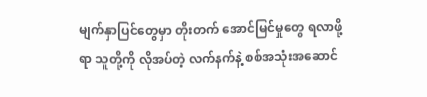မျက်နှာပြင်တွေမှာ တိုးတက် အောင်မြင်မှုတွေ ရလာဖို့ရာ သူတို့ကို လိုအပ်တဲ့ လက်နက်နဲ့ စစ်အသုံးအဆောင်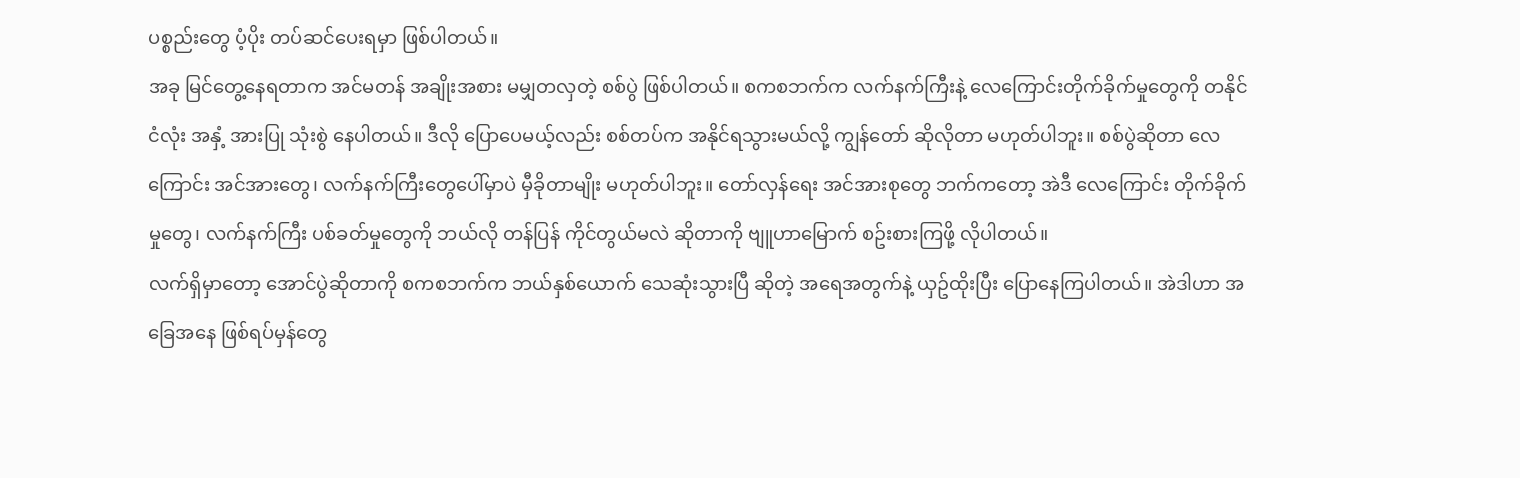ပစ္စည်းတွေ ပံ့ပိုး တပ်ဆင်ပေးရမှာ ဖြစ်ပါတယ်။
အခု မြင်တွေ့နေရတာက အင်မတန် အချိုးအစား မမျှတလှတဲ့ စစ်ပွဲ ဖြစ်ပါတယ်။ စကစဘက်က လက်နက်ကြီးနဲ့ လေကြောင်းတိုက်ခိုက်မှုတွေကို တနိုင်ငံလုံး အနှံ့ အားပြု သုံးစွဲ နေပါတယ်။ ဒီလို ပြောပေမယ့်လည်း စစ်တပ်က အနိုင်ရသွားမယ်လို့ ကျွန်တော် ဆိုလိုတာ မဟုတ်ပါဘူး။ စစ်ပွဲဆိုတာ လေကြောင်း အင်အားတွေ၊ လက်နက်ကြီးတွေပေါ်မှာပဲ မှီခိုတာမျိုး မဟုတ်ပါဘူး။ တော်လှန်ရေး အင်အားစုတွေ ဘက်ကတော့ အဲဒီ လေကြောင်း တိုက်ခိုက်မှုတွေ၊ လက်နက်ကြီး ပစ်ခတ်မှုတွေကို ဘယ်လို တန်ပြန် ကိုင်တွယ်မလဲ ဆိုတာကို ဗျူဟာမြောက် စဥ်းစားကြဖို့ လိုပါတယ်။
လက်ရှိမှာတော့ အောင်ပွဲဆိုတာကို စကစဘက်က ဘယ်နှစ်ယောက် သေဆုံးသွားပြီ ဆိုတဲ့ အရေအတွက်နဲ့ ယှဥ်ထိုးပြီး ပြောနေကြပါတယ်။ အဲဒါဟာ အခြေအနေ ဖြစ်ရပ်မှန်တွေ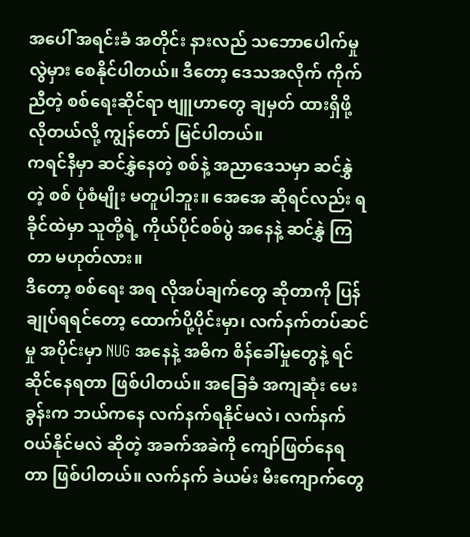အပေါ် အရင်းခံ အတိုင်း နားလည် သဘောပေါက်မှု လွဲမှား စေနိုင်ပါတယ်။ ဒီတော့ ဒေသအလိုက် ကိုက်ညီတဲ့ စစ်ရေးဆိုင်ရာ ဗျူဟာတွေ ချမှတ် ထားရှိဖို့ လိုတယ်လို့ ကျွန်တော် မြင်ပါတယ်။
ကရင်နီမှာ ဆင်နွှဲနေတဲ့ စစ်နဲ့ အညာဒေသမှာ ဆင်နွှဲတဲ့ စစ် ပုံစံမျိုး မတူပါဘူး။ အေအေ ဆိုရင်လည်း ရခိုင်ထဲမှာ သူတို့ရဲ့ ကိုယ်ပိုင်စစ်ပွဲ အနေနဲ့ ဆင်နွှဲ ကြတာ မဟုတ်လား။
ဒီတော့ စစ်ရေး အရ လိုအပ်ချက်တွေ ဆိုတာကို ပြန်ချုပ်ရရင်တော့ ထောက်ပို့ပိုင်းမှာ၊ လက်နက်တပ်ဆင်မှု အပိုင်းမှာ NUG အနေနဲ့ အဓိက စိန်ခေါ်မှုတွေနဲ့ ရင်ဆိုင်နေရတာ ဖြစ်ပါတယ်။ အခြေခံ အကျဆုံး မေးခွန်းက ဘယ်ကနေ လက်နက်ရနိုင်မလဲ၊ လက်နက် ဝယ်နိုင်မလဲ ဆိုတဲ့ အခက်အခဲကို ကျော်ဖြတ်နေရတာ ဖြစ်ပါတယ်။ လက်နက် ခဲယမ်း မီးကျောက်တွေ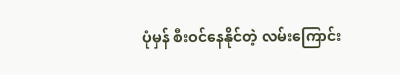ပုံမှန် စီးဝင်နေနိုင်တဲ့ လမ်းကြောင်း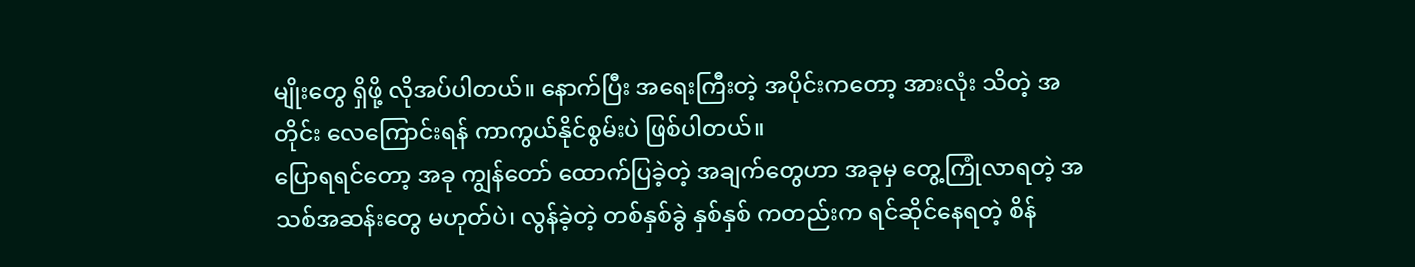မျိုးတွေ ရှိဖို့ လိုအပ်ပါတယ်။ နောက်ပြီး အရေးကြီးတဲ့ အပိုင်းကတော့ အားလုံး သိတဲ့ အတိုင်း လေကြောင်းရန် ကာကွယ်နိုင်စွမ်းပဲ ဖြစ်ပါတယ်။
ပြောရရင်တော့ အခု ကျွန်တော် ထောက်ပြခဲ့တဲ့ အချက်တွေဟာ အခုမှ တွေ့ကြုံလာရတဲ့ အသစ်အဆန်းတွေ မဟုတ်ပဲ၊ လွန်ခဲ့တဲ့ တစ်နှစ်ခွဲ နှစ်နှစ် ကတည်းက ရင်ဆိုင်နေရတဲ့ စိန်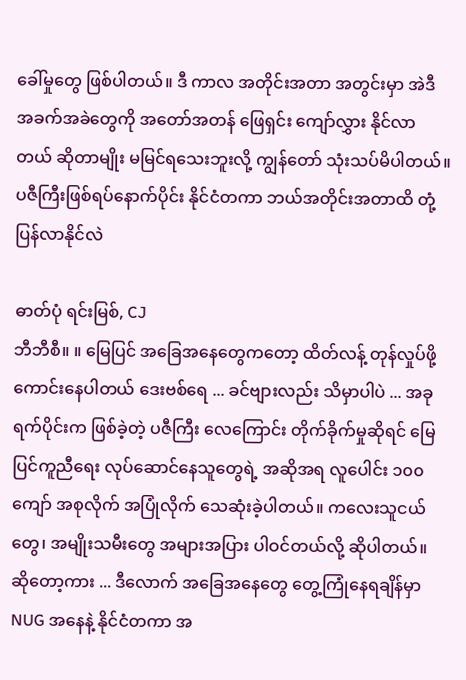ခေါ်မှုတွေ ဖြစ်ပါတယ်။ ဒီ ကာလ အတိုင်းအတာ အတွင်းမှာ အဲဒီ အခက်အခဲတွေကို အတော်အတန် ဖြေရှင်း ကျော်လွှား နိုင်လာတယ် ဆိုတာမျိုး မမြင်ရသေးဘူးလို့ ကျွန်တော် သုံးသပ်မိပါတယ်။
ပဇီကြီးဖြစ်ရပ်နောက်ပိုင်း နိုင်ငံတကာ ဘယ်အတိုင်းအတာထိ တုံ့ပြန်လာနိုင်လဲ

ဓာတ်ပုံ ရင်းမြစ်, CJ
ဘီဘီစီ။ ။ မြေပြင် အခြေအနေတွေကတော့ ထိတ်လန့် တုန်လှုပ်ဖို့ ကောင်းနေပါတယ် ဒေးဗစ်ရေ ... ခင်ဗျားလည်း သိမှာပါပဲ ... အခုရက်ပိုင်းက ဖြစ်ခဲ့တဲ့ ပဇီကြီး လေကြောင်း တိုက်ခိုက်မှုဆိုရင် မြေပြင်ကူညီရေး လုပ်ဆောင်နေသူတွေရဲ့ အဆိုအရ လူပေါင်း ၁၀၀ ကျော် အစုလိုက် အပြုံလိုက် သေဆုံးခဲ့ပါတယ်။ ကလေးသူငယ်တွေ၊ အမျိုးသမီးတွေ အများအပြား ပါဝင်တယ်လို့ ဆိုပါတယ်။
ဆိုတော့ကား ... ဒီလောက် အခြေအနေတွေ တွေ့ကြုံနေရချိန်မှာ NUG အနေနဲ့ နိုင်ငံတကာ အ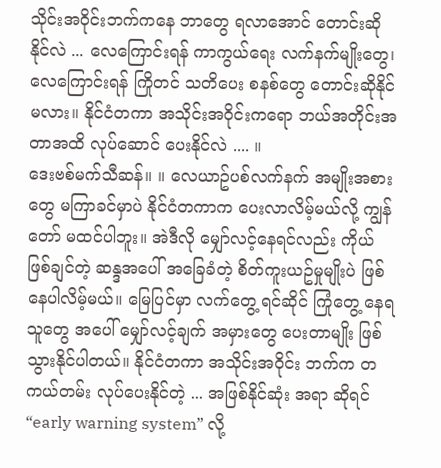သိုင်းအဝိုင်းဘက်ကနေ ဘာတွေ ရလာအောင် တောင်းဆို နိုင်လဲ ... လေကြောင်းရန် ကာကွယ်ရေး လက်နက်မျိုးတွေ၊ လေကြောင်းရန် ကြိုတင် သတိပေး စနစ်တွေ တောင်းဆိုနိုင်မလား။ နိုင်ငံတကာ အသိုင်းအဝိုင်းကရော ဘယ်အတိုင်းအတာအထိ လုပ်ဆောင် ပေးနိုင်လဲ .... ။
ဒေးဗစ်မက်သီဆန်။ ။ လေယာဥ်ပစ်လက်နက် အမျိုးအစားတွေ မကြာခင်မှာပဲ နိုင်ငံတကာက ပေးလာလိမ့်မယ်လို့ ကျွန်တော် မထင်ပါဘူး။ အဲဒီလို မျှော်လင့်နေရင်လည်း ကိုယ်ဖြစ်ချင်တဲ့ ဆန္ဒအပေါ် အခြေခံတဲ့ စိတ်ကူးယဥ်မှုမျိုးပဲ ဖြစ်နေပါလိမ့်မယ်။ မြေပြင်မှာ လက်တွေ့ ရင်ဆိုင် ကြုံတွေ့ နေရသူတွေ အပေါ် မျှော်လင့်ချက် အမှားတွေ ပေးတာမျိုး ဖြစ်သွားနိုင်ပါတယ်။ နိုင်ငံတကာ အသိုင်းအဝိုင်း ဘက်က တကယ်တမ်း လုပ်ပေးနိုင်တဲ့ ... အဖြစ်နိုင်ဆုံး အရာ ဆိုရင် “early warning system” လို့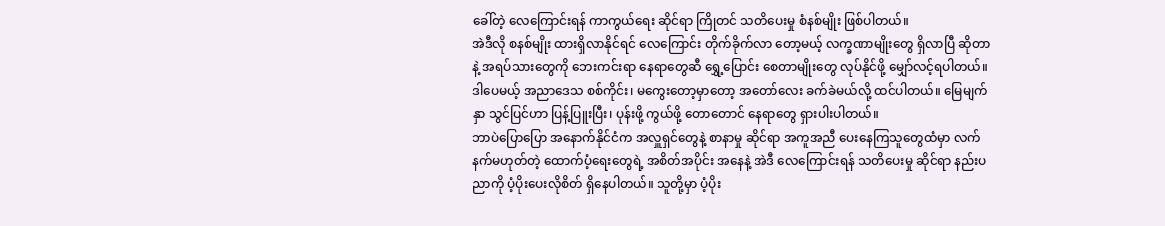ခေါ်တဲ့ လေကြောင်းရန် ကာကွယ်ရေး ဆိုင်ရာ ကြိုတင် သတိပေးမှု စံနစ်မျိုး ဖြစ်ပါတယ်။
အဲဒီလို စနစ်မျိုး ထားရှိလာနိုင်ရင် လေကြောင်း တိုက်ခိုက်လာ တော့မယ့် လက္ခဏာမျိုးတွေ ရှိလာပြီ ဆိုတာနဲ့ အရပ်သားတွေကို ဘေးကင်းရာ နေရာတွေဆီ ရွှေ့ပြောင်း စေတာမျိုးတွေ လုပ်နိုင်ဖို့ မျှော်လင့်ရပါတယ်။ ဒါပေမယ့် အညာဒေသ စစ်ကိုင်း၊ မကွေးတော့မှာတော့ အတော်လေး ခက်ခဲမယ်လို့ ထင်ပါတယ်။ မြေမျက်နှာ သွင်ပြင်ဟာ ပြန့်ပြူးပြီး၊ ပုန်းဖို့ ကွယ်ဖို့ တောတောင် နေရာတွေ ရှားပါးပါတယ်။
ဘာပဲပြောပြော အနောက်နိုင်ငံက အလှူရှင်တွေနဲ့ စာနာမှု ဆိုင်ရာ အကူအညီ ပေးနေကြသူတွေထံမှာ လက်နက်မဟုတ်တဲ့ ထောက်ပံ့ရေးတွေရဲ့ အစိတ်အပိုင်း အနေနဲ့ အဲဒီ လေကြောင်းရန် သတိပေးမှု ဆိုင်ရာ နည်းပညာကို ပံ့ပိုးပေးလိုစိတ် ရှိနေပါတယ်။ သူတို့မှာ ပံ့ပိုး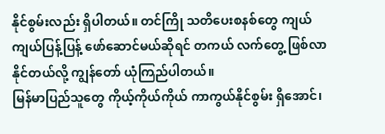နိုင်စွမ်းလည်း ရှိပါတယ်။ တင်ကြို သတိပေးစနစ်တွေ ကျယ်ကျယ်ပြန့်ပြန့် ဖော်ဆောင်မယ်ဆိုရင် တကယ် လက်တွေ့ ဖြစ်လာနိုင်တယ်လို့ ကျွန်တော် ယုံကြည်ပါတယ်။
မြန်မာပြည်သူတွေ ကိုယ့်ကိုယ်ကိုယ် ကာကွယ်နိုင်စွမ်း ရှိအောင်၊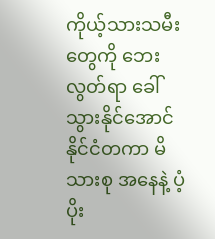ကိုယ့်သားသမီးတွေကို ဘေးလွတ်ရာ ခေါ်သွားနိုင်အောင် နိုင်ငံတကာ မိသားစု အနေနဲ့ ပံ့ပိုး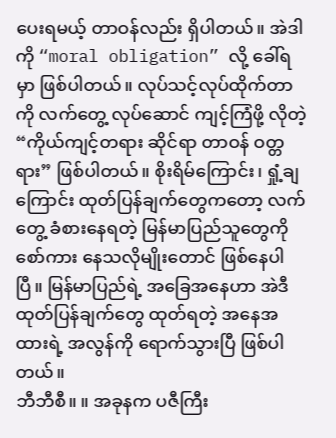ပေးရမယ့် တာဝန်လည်း ရှိပါတယ်။ အဲဒါကို “moral obligation” လို့ ခေါ်ရမှာ ဖြစ်ပါတယ်။ လုပ်သင့်လုပ်ထိုက်တာကို လက်တွေ့ လုပ်ဆောင် ကျင့်ကြံဖို့ လိုတဲ့ “ကိုယ်ကျင့်တရား ဆိုင်ရာ တာဝန် ဝတ္တရား” ဖြစ်ပါတယ်။ စိုးရိမ်ကြောင်း၊ ရှုံ့ချကြောင်း ထုတ်ပြန်ချက်တွေကတော့ လက်တွေ့ ခံစားနေရတဲ့ မြန်မာပြည်သူတွေကို စော်ကား နေသလိုမျိုးတောင် ဖြစ်နေပါပြီ။ မြန်မာပြည်ရဲ့ အခြေအနေဟာ အဲဒီ ထုတ်ပြန်ချက်တွေ ထုတ်ရတဲ့ အနေအထားရဲ့ အလွန်ကို ရောက်သွားပြီ ဖြစ်ပါတယ်။
ဘီဘီစီ။ ။ အခုနက ပဇီကြီး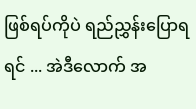ဖြစ်ရပ်ကိုပဲ ရည်ညွှန်းပြောရရင် ... အဲဒီလောက် အ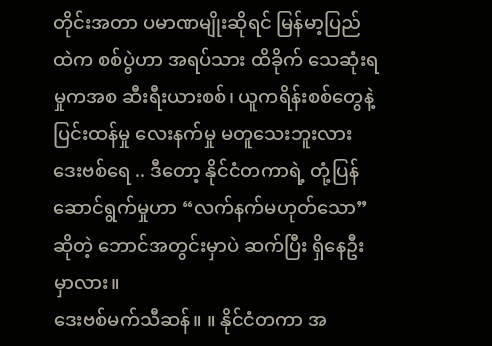တိုင်းအတာ ပမာဏမျိုးဆိုရင် မြန်မာ့ပြည်ထဲက စစ်ပွဲဟာ အရပ်သား ထိခိုက် သေဆုံးရမှုကအစ ဆီးရီးယားစစ်၊ ယူကရိန်းစစ်တွေနဲ့ ပြင်းထန်မှု လေးနက်မှု မတူသေးဘူးလား ဒေးဗစ်ရေ .. ဒီတော့ နိုင်ငံတကာရဲ့ တုံ့ပြန် ဆောင်ရွက်မှုဟာ “လက်နက်မဟုတ်သော” ဆိုတဲ့ ဘောင်အတွင်းမှာပဲ ဆက်ပြီး ရှိနေဦးမှာလား။
ဒေးဗစ်မက်သီဆန်။ ။ နိုင်ငံတကာ အ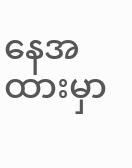နေအထားမှာ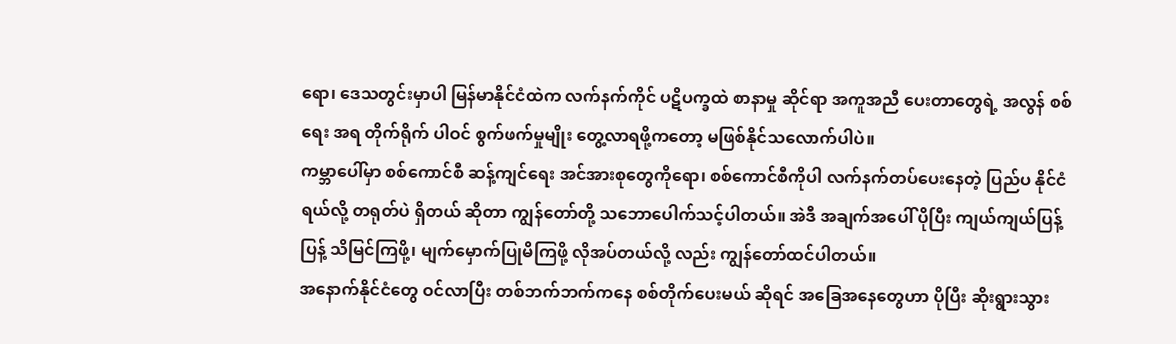ရော၊ ဒေသတွင်းမှာပါ မြန်မာနိုင်ငံထဲက လက်နက်ကိုင် ပဋိပက္ခထဲ စာနာမှု ဆိုင်ရာ အကူအညီ ပေးတာတွေရဲ့ အလွန် စစ်ရေး အရ တိုက်ရိုက် ပါဝင် စွက်ဖက်မှုမျိုး တွေ့လာရဖို့ကတော့ မဖြစ်နိုင်သလောက်ပါပဲ။
ကမ္ဘာပေါ်မှာ စစ်ကောင်စီ ဆန့်ကျင်ရေး အင်အားစုတွေကိုရော၊ စစ်ကောင်စီကိုပါ လက်နက်တပ်ပေးနေတဲ့ ပြည်ပ နိုင်ငံရယ်လို့ တရုတ်ပဲ ရှိတယ် ဆိုတာ ကျွန်တော်တို့ သဘောပေါက်သင့်ပါတယ်။ အဲဒီ အချက်အပေါ် ပိုပြီး ကျယ်ကျယ်ပြန့်ပြန့် သိမြင်ကြဖို့၊ မျက်မှောက်ပြုမိကြဖို့ လိုအပ်တယ်လို့ လည်း ကျွန်တော်ထင်ပါတယ်။
အနောက်နိုင်ငံတွေ ဝင်လာပြီး တစ်ဘက်ဘက်ကနေ စစ်တိုက်ပေးမယ် ဆိုရင် အခြေအနေတွေဟာ ပိုပြီး ဆိုးရွားသွား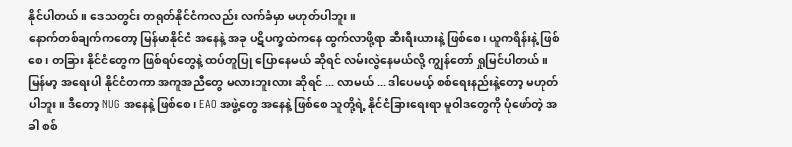နိုင်ပါတယ်။ ဒေသတွင်း တရုတ်နိုင်ငံကလည်း လက်ခံမှာ မဟုတ်ပါဘူး။
နောက်တစ်ချက်ကတော့ မြန်မာနိုင်ငံ အနေနဲ့ အခု ပဋိပက္ခထဲကနေ ထွက်လာဖို့ရာ ဆီးရီးယားနဲ့ ဖြစ်စေ၊ ယူကရိန်းနဲ့ ဖြစ်စေ၊ တခြား နိုင်ငံတွေက ဖြစ်ရပ်တွေနဲ့ ထပ်တူပြု ပြောနေမယ် ဆိုရင် လမ်းလွဲနေမယ်လို့ ကျွန်တော် ရှုမြင်ပါတယ်။
မြန်မာ့ အရေးပါ နိုင်ငံတကာ အကူအညီတွေ မလားဘူးလား ဆိုရင် ... လာမယ် ... ဒါပေမယ့် စစ်ရေးနည်းနဲ့တော့ မဟုတ်ပါဘူး။ ဒီတော့ NUG အနေနဲ့ ဖြစ်စေ၊ EAO အဖွဲ့တွေ အနေနဲ့ ဖြစ်စေ သူတို့ရဲ့ နိုင်ငံခြားရေးရာ မူဝါဒတွေကို ပုံဖော်တဲ့ အခါ စစ်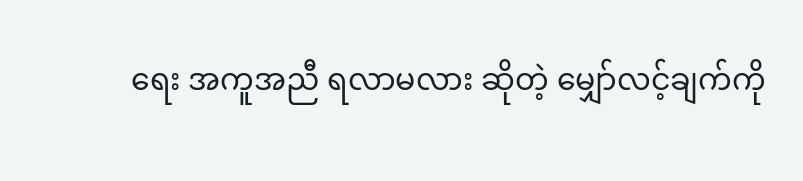ရေး အကူအညီ ရလာမလား ဆိုတဲ့ မျှော်လင့်ချက်ကို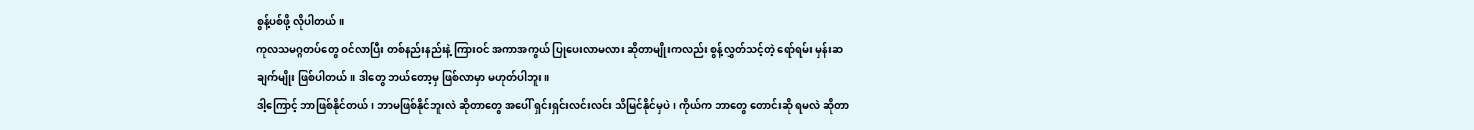စွန့်ပစ်ဖို့ လိုပါတယ်။
ကုလသမဂ္ဂတပ်တွေ ဝင်လာပြီး တစ်နည်းနည်းနဲ့ ကြားဝင် အကာအကွယ် ပြုပေးလာမလား ဆိုတာမျိုးကလည်း စွန့်လွှတ်သင့်တဲ့ ရော်ရမ်း မှန်းဆချက်မျိုး ဖြစ်ပါတယ်။ ဒါတွေ ဘယ်တော့မှ ဖြစ်လာမှာ မဟုတ်ပါဘူး။
ဒါ့ကြောင့် ဘာဖြစ်နိုင်တယ်၊ ဘာမဖြစ်နိုင်ဘူးလဲ ဆိုတာတွေ အပေါ် ရှင်းရှင်းလင်းလင်း သိမြင်နိုင်မှပဲ၊ ကိုယ်က ဘာတွေ တောင်းဆို ရမလဲ ဆိုတာ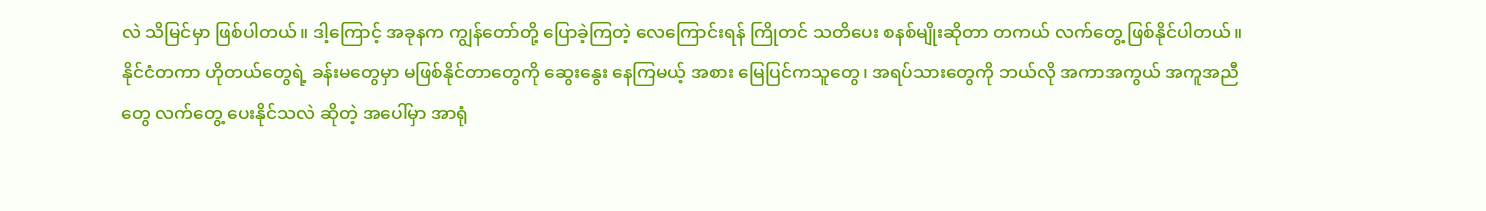လဲ သိမြင်မှာ ဖြစ်ပါတယ်။ ဒါ့ကြောင့် အခုနက ကျွန်တော်တို့ ပြောခဲ့ကြတဲ့ လေကြောင်းရန် ကြိုတင် သတိပေး စနစ်မျိုးဆိုတာ တကယ် လက်တွေ့ ဖြစ်နိုင်ပါတယ်။
နိုင်ငံတကာ ဟိုတယ်တွေရဲ့ ခန်းမတွေမှာ မဖြစ်နိုင်တာတွေကို ဆွေးနွေး နေကြမယ့် အစား မြေပြင်ကသူတွေ၊ အရပ်သားတွေကို ဘယ်လို အကာအကွယ် အကူအညီတွေ လက်တွေ့ ပေးနိုင်သလဲ ဆိုတဲ့ အပေါ်မှာ အာရုံ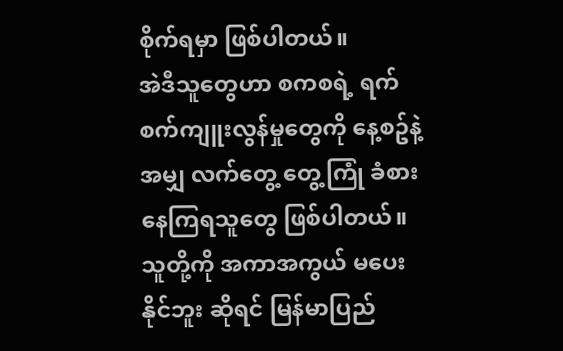စိုက်ရမှာ ဖြစ်ပါတယ်။
အဲဒီသူတွေဟာ စကစရဲ့ ရက်စက်ကျူးလွန်မှုတွေကို နေ့စဥ်နဲ့အမျှ လက်တွေ့ တွေ့ကြုံ ခံစားနေကြရသူတွေ ဖြစ်ပါတယ်။ သူတို့ကို အကာအကွယ် မပေးနိုင်ဘူး ဆိုရင် မြန်မာပြည်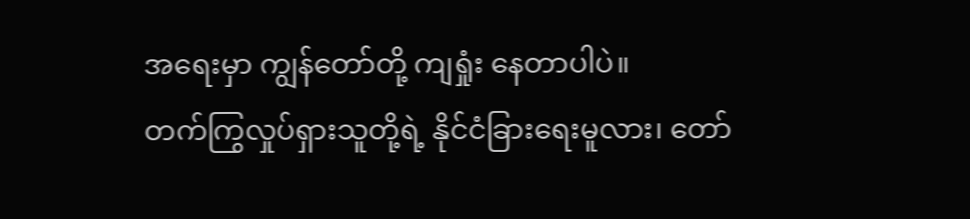အရေးမှာ ကျွန်တော်တို့ ကျရှုံး နေတာပါပဲ။
တက်ကြွလှုပ်ရှားသူတို့ရဲ့ နိုင်ငံခြားရေးမူလား၊ တော်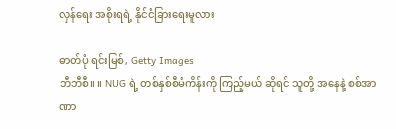လှန်ရေး အစိုးရရဲ့ နိုင်ငံခြားရေးမူလား

ဓာတ်ပုံ ရင်းမြစ်, Getty Images
ဘီဘီစီ။ ။ NUG ရဲ့ တစ်နှစ်စီမံကိန်းကို ကြည့်မယ် ဆိုရင် သူတို့ အနေနဲ့ စစ်အာဏာ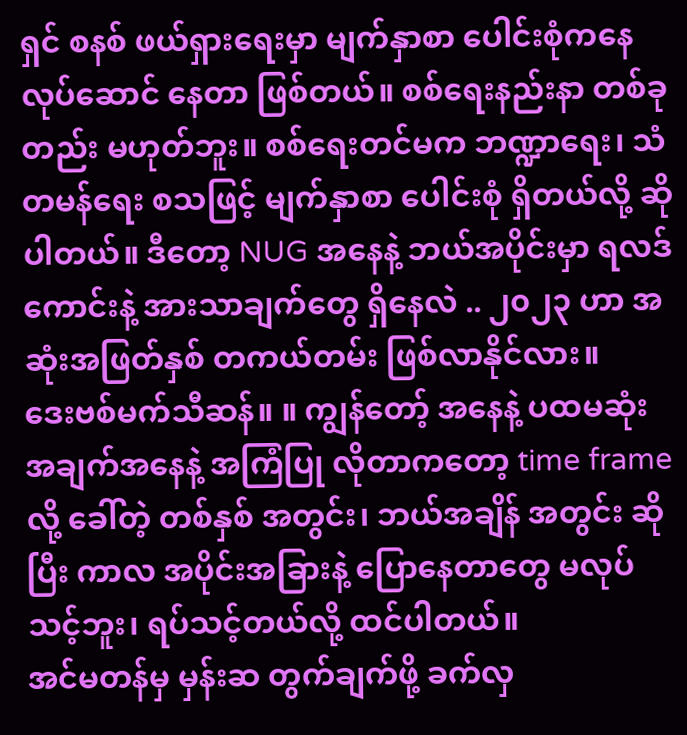ရှင် စနစ် ဖယ်ရှားရေးမှာ မျက်နှာစာ ပေါင်းစုံကနေ လုပ်ဆောင် နေတာ ဖြစ်တယ်။ စစ်ရေးနည်းနာ တစ်ခုတည်း မဟုတ်ဘူး။ စစ်ရေးတင်မက ဘဏ္ဍာရေး၊ သံတမန်ရေး စသဖြင့် မျက်နှာစာ ပေါင်းစုံ ရှိတယ်လို့ ဆိုပါတယ်။ ဒီတော့ NUG အနေနဲ့ ဘယ်အပိုင်းမှာ ရလဒ်ကောင်းနဲ့ အားသာချက်တွေ ရှိနေလဲ .. ၂၀၂၃ ဟာ အဆုံးအဖြတ်နှစ် တကယ်တမ်း ဖြစ်လာနိုင်လား။
ဒေးဗစ်မက်သီဆန်။ ။ ကျွန်တော့် အနေနဲ့ ပထမဆုံး အချက်အနေနဲ့ အကြံပြု လိုတာကတော့ time frame လို့ ခေါ်တဲ့ တစ်နှစ် အတွင်း၊ ဘယ်အချိန် အတွင်း ဆိုပြီး ကာလ အပိုင်းအခြားနဲ့ ပြောနေတာတွေ မလုပ်သင့်ဘူး၊ ရပ်သင့်တယ်လို့ ထင်ပါတယ်။
အင်မတန်မှ မှန်းဆ တွက်ချက်ဖို့ ခက်လှ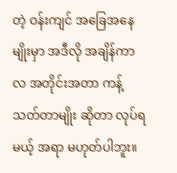တဲ့ ဝန်းကျင် အခြေအနေမျိုးမှာ အဒီလို အချိန်ကာလ အတိုင်းအတာ ကန့်သတ်တာမျိုး ဆိုတာ လုပ်ရမယ့် အရာ မဟုတ်ပါဘူး။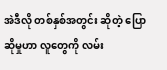အဲဒီလို တစ်နှစ်အတွင်း ဆိုတဲ့ ပြောဆိုမှုဟာ လူတွေကို လမ်း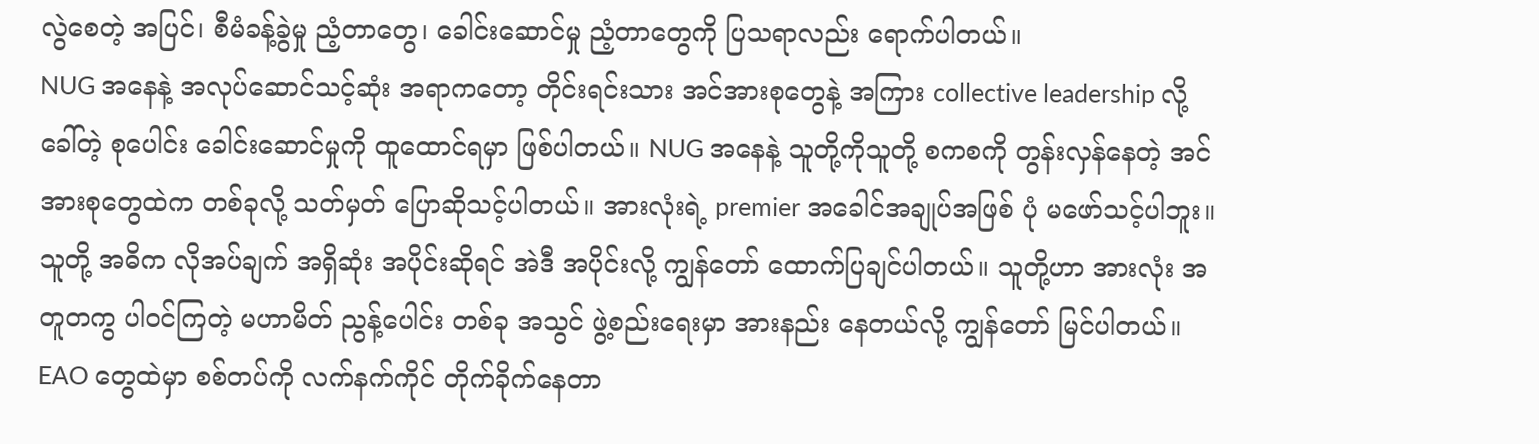လွဲစေတဲ့ အပြင်၊ စီမံခန့်ခွဲမှု ညံ့တာတွေ၊ ခေါင်းဆောင်မှု ညံ့တာတွေကို ပြသရာလည်း ရောက်ပါတယ်။
NUG အနေနဲ့ အလုပ်ဆောင်သင့်ဆုံး အရာကတော့ တိုင်းရင်းသား အင်အားစုတွေနဲ့ အကြား collective leadership လို့ ခေါ်တဲ့ စုပေါင်း ခေါင်းဆောင်မှုကို ထူထောင်ရမှာ ဖြစ်ပါတယ်။ NUG အနေနဲ့ သူတို့ကိုသူတို့ စကစကို တွန်းလှန်နေတဲ့ အင်အားစုတွေထဲက တစ်ခုလို့ သတ်မှတ် ပြောဆိုသင့်ပါတယ်။ အားလုံးရဲ့ premier အခေါင်အချုပ်အဖြစ် ပုံ မဖော်သင့်ပါဘူး။ သူတို့ အဓိက လိုအပ်ချက် အရှိဆုံး အပိုင်းဆိုရင် အဲဒီ အပိုင်းလို့ ကျွန်တော် ထောက်ပြချင်ပါတယ်။ သူတို့ဟာ အားလုံး အတူတကွ ပါဝင်ကြတဲ့ မဟာမိတ် ညွန့်ပေါင်း တစ်ခု အသွင် ဖွဲ့စည်းရေးမှာ အားနည်း နေတယ်လို့ ကျွန်တော် မြင်ပါတယ်။
EAO တွေထဲမှာ စစ်တပ်ကို လက်နက်ကိုင် တိုက်ခိုက်နေတာ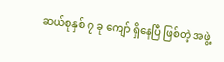ဆယ်စုနှစ် ၇ ခု ကျော် ရှိနေပြီ ဖြစ်တဲ့ အဖွဲ့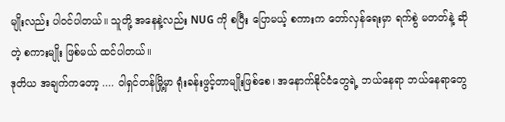မျိုးလည်း ပါဝင်ပါတယ်။ သူတို့ အနေနဲ့လည်း NUG ကို စပြီး ပြောမယ့် စကားက တော်လှန်ရေးမှာ ရက်စွဲ မတတ်နဲ့ ဆိုတဲ့ စကားမျိုး ဖြစ်မယ် ထင်ပါတယ်။
ဒုတိယ အချက်ကတော့ .... ဝါရှင်တန်မြို့မှာ ရုံးခန်းဖွင့်တာမျိုးဖြစ်စေ၊ အနောက်နိုင်ငံတွေရဲ့ ဘယ်နေရာ ဘယ်နေရာတွေ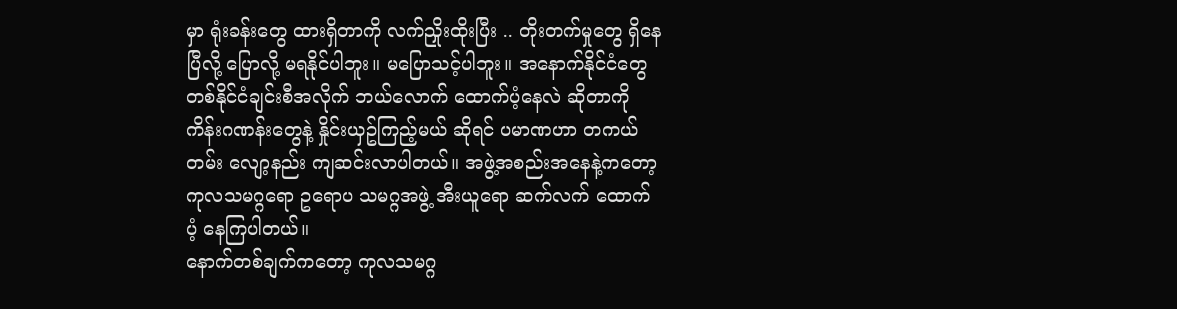မှာ ရုံးခန်းတွေ ထားရှိတာကို လက်ညှိုးထိုးပြီး .. တိုးတက်မှုတွေ ရှိနေပြီလို့ ပြောလို့ မရနိုင်ပါဘူး။ မပြောသင့်ပါဘူး။ အနောက်နိုင်ငံတွေ တစ်နိုင်ငံချင်းစီအလိုက် ဘယ်လောက် ထောက်ပံ့နေလဲ ဆိုတာကို ကိန်းဂဏန်းတွေနဲ့ နှိုင်းယှဥ်ကြည့်မယ် ဆိုရင် ပမာဏဟာ တကယ်တမ်း လျော့နည်း ကျဆင်းလာပါတယ်။ အဖွဲ့အစည်းအနေနဲ့ကတော့ ကုလသမဂ္ဂရော ဥရောပ သမဂ္ဂအဖွဲ့ အီးယူရော ဆက်လက် ထောက်ပံ့ နေကြပါတယ်။
နောက်တစ်ချက်ကတော့ ကုလသမဂ္ဂ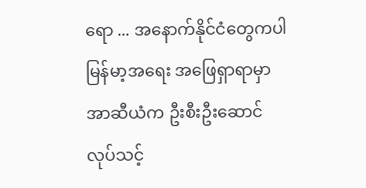ရော ... အနောက်နိုင်ငံတွေကပါ မြန်မာ့အရေး အဖြေရှာရာမှာ အာဆီယံက ဦးစီးဦးဆောင် လုပ်သင့်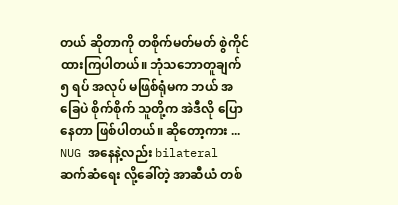တယ် ဆိုတာကို တစိုက်မတ်မတ် စွဲကိုင်ထားကြပါတယ်။ ဘုံသဘောတူချက် ၅ ရပ် အလုပ် မဖြစ်ရုံမက ဘယ် အခြေပဲ စိုက်စိုက် သူတို့က အဲဒီလို ပြောနေတာ ဖြစ်ပါတယ်။ ဆိုတော့ကား ... NUG အနေနဲ့လည်း bilateral ဆက်ဆံရေး လို့ခေါ်တဲ့ အာဆီယံ တစ်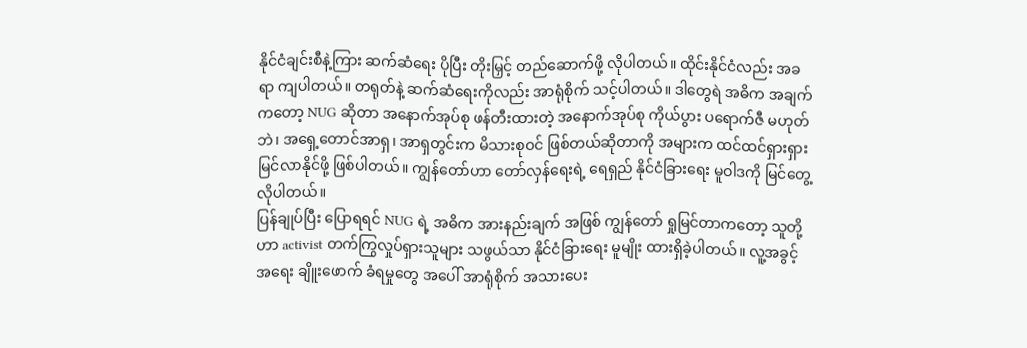နိုင်ငံချင်းစီနဲ့ကြား ဆက်ဆံရေး ပိုပြီး တိုးမြှင့် တည်ဆောက်ဖို့ လိုပါတယ်။ ထိုင်းနိုင်ငံလည်း အခရာ ကျပါတယ်။ တရုတ်နဲ့ ဆက်ဆံရေးကိုလည်း အာရုံစိုက် သင့်ပါတယ်။ ဒါတွေရဲ အဓိက အချက်ကတော့ NUG ဆိုတာ အနောက်အုပ်စု ဖန်တီးထားတဲ့ အနောက်အုပ်စု ကိုယ်ပွား ပရောက်ဇီ မဟုတ်ဘဲ၊ အရှေ့တောင်အာရှ၊ အာရှတွင်းက မိသားစုဝင် ဖြစ်တယ်ဆိုတာကို အများက ထင်ထင်ရှားရှား မြင်လာနိုင်ဖို့ ဖြစ်ပါတယ်။ ကျွန်တော်ဟာ တော်လှန်ရေးရဲ့ ရေရှည် နိုင်ငံခြားရေး မူဝါဒကို မြင်တွေ့လိုပါတယ်။
ပြန်ချုပ်ပြီး ပြောရရင် NUG ရဲ့ အဓိက အားနည်းချက် အဖြစ် ကျွန်တော် ရှုမြင်တာကတော့ သူတို့ဟာ activist တက်ကြွလှုပ်ရှားသူများ သဖွယ်သာ နိုင်ငံခြားရေး မူမျိုး ထားရှိခဲ့ပါတယ်။ လူ့အခွင့်အရေး ချိူးဖောက် ခံရမှုတွေ အပေါ် အာရုံစိုက် အသားပေး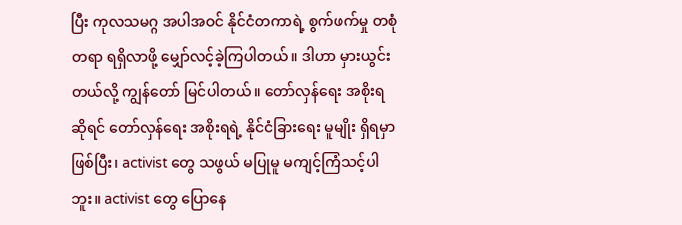ပြီး ကုလသမဂ္ဂ အပါအဝင် နိုင်ငံတကာရဲ့ စွက်ဖက်မှု တစုံတရာ ရရှိလာဖို့ မျှော်လင့်ခဲ့ကြပါတယ်။ ဒါဟာ မှားယွင်းတယ်လို့ ကျွန်တော် မြင်ပါတယ်။ တော်လှန်ရေး အစိုးရ ဆိုရင် တော်လှန်ရေး အစိုးရရဲ့ နိုင်ငံခြားရေး မူမျိုး ရှိရမှာ ဖြစ်ပြီး၊ activist တွေ သဖွယ် မပြုမူ မကျင့်ကြံသင့်ပါဘူး။ activist တွေ ပြောနေ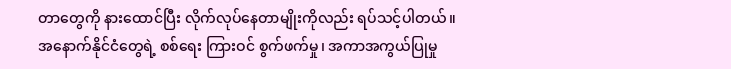တာတွေကို နားထောင်ပြီး လိုက်လုပ်နေတာမျိုးကိုလည်း ရပ်သင့်ပါတယ်။
အနောက်နိုင်ငံတွေရဲ့ စစ်ရေး ကြားဝင် စွက်ဖက်မှု၊ အကာအကွယ်ပြုမှု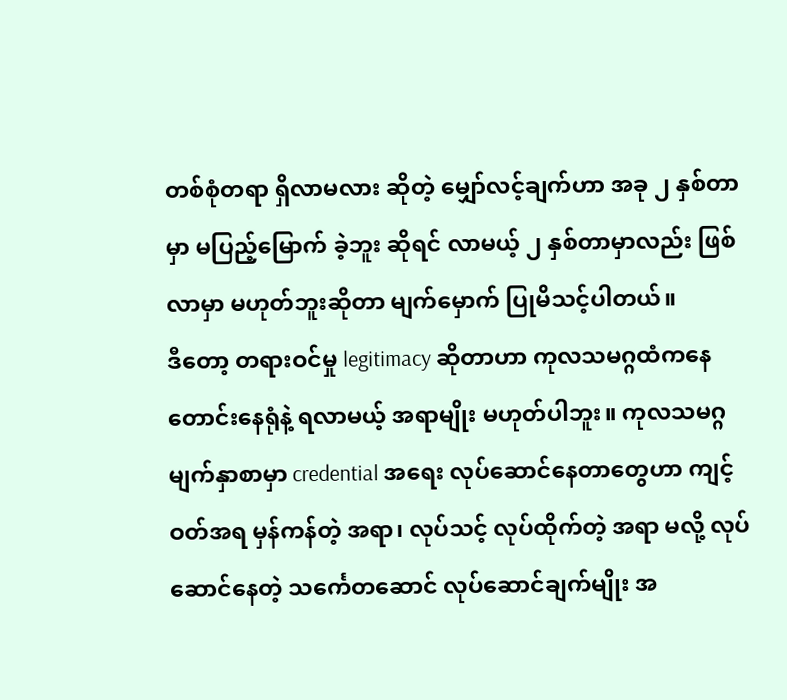တစ်စုံတရာ ရှိလာမလား ဆိုတဲ့ မျှော်လင့်ချက်ဟာ အခု ၂ နှစ်တာမှာ မပြည့်မြောက် ခဲ့ဘူး ဆိုရင် လာမယ့် ၂ နှစ်တာမှာလည်း ဖြစ်လာမှာ မဟုတ်ဘူးဆိုတာ မျက်မှောက် ပြုမိသင့်ပါတယ်။
ဒီတော့ တရားဝင်မှု legitimacy ဆိုတာဟာ ကုလသမဂ္ဂထံကနေ တောင်းနေရုံနဲ့ ရလာမယ့် အရာမျိုး မဟုတ်ပါဘူး။ ကုလသမဂ္ဂ မျက်နှာစာမှာ credential အရေး လုပ်ဆောင်နေတာတွေဟာ ကျင့်ဝတ်အရ မှန်ကန်တဲ့ အရာ၊ လုပ်သင့် လုပ်ထိုက်တဲ့ အရာ မလို့ လုပ်ဆောင်နေတဲ့ သင်္ကေတဆောင် လုပ်ဆောင်ချက်မျိုး အ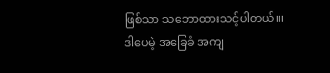ဖြစ်သာ သဘောထားသင့်ပါတယ်။၊
ဒါပေမဲ့ အခြေခံ အကျ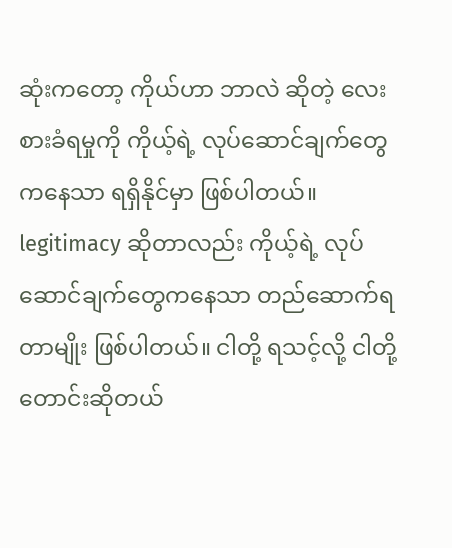ဆုံးကတော့ ကိုယ်ဟာ ဘာလဲ ဆိုတဲ့ လေးစားခံရမှုကို ကိုယ့်ရဲ့ လုပ်ဆောင်ချက်တွေကနေသာ ရရှိနိုင်မှာ ဖြစ်ပါတယ်။ legitimacy ဆိုတာလည်း ကိုယ့်ရဲ့ လုပ်ဆောင်ချက်တွေကနေသာ တည်ဆောက်ရတာမျိုး ဖြစ်ပါတယ်။ ငါတို့ ရသင့်လို့ ငါတို့တောင်းဆိုတယ်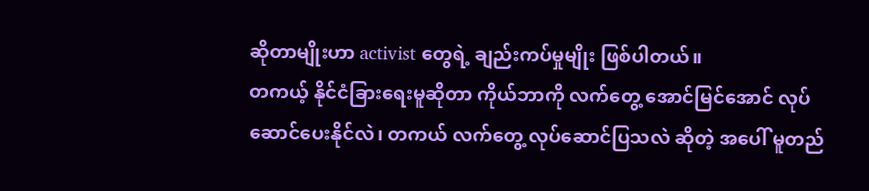ဆိုတာမျိုးဟာ activist တွေရဲ့ ချည်းကပ်မှုမျိုး ဖြစ်ပါတယ်။
တကယ့် နိုင်ငံခြားရေးမူဆိုတာ ကိုယ်ဘာကို လက်တွေ့ အောင်မြင်အောင် လုပ်ဆောင်ပေးနိုင်လဲ၊ တကယ် လက်တွေ့ လုပ်ဆောင်ပြသလဲ ဆိုတဲ့ အပေါ် မူတည်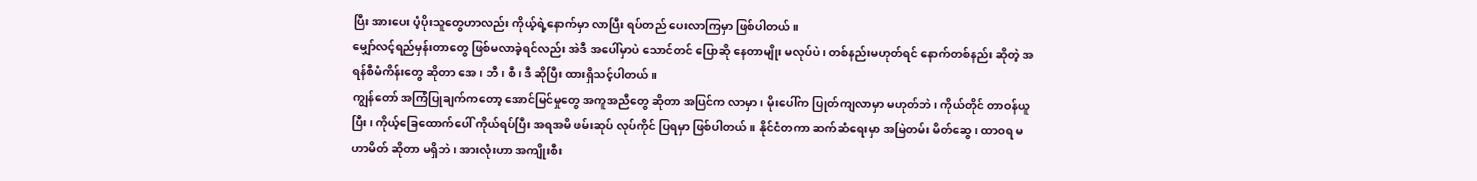ပြီး အားပေး ပံ့ပိုးသူတွေဟာလည်း ကိုယ့်ရဲ့နောက်မှာ လာပြီး ရပ်တည် ပေးလာကြမှာ ဖြစ်ပါတယ်။
မျှော်လင့်ရည်မှန်းတာတွေ ဖြစ်မလာခဲ့ရင်လည်း အဲဒီ အပေါ်မှာပဲ သောင်တင် ပြောဆို နေတာမျိုး မလုပ်ပဲ၊ တစ်နည်းမဟုတ်ရင် နောက်တစ်နည်း ဆိုတဲ့ အရန်စီမံကိန်းတွေ ဆိုတာ အေ၊ ဘီ၊ စီ၊ ဒီ ဆိုပြီး ထားရှိသင့်ပါတယ်။
ကျွန်တော် အကြံပြုချက်ကတော့ အောင်မြင်မှုတွေ အကူအညီတွေ ဆိုတာ အပြင်က လာမှာ၊ မိုးပေါ်က ပြုတ်ကျလာမှာ မဟုတ်ဘဲ၊ ကိုယ်တိုင် တာဝန်ယူပြီး၊ ကိုယ့်ခြေထောက်ပေါ် ကိုယ်ရပ်ပြီး အရအမိ ဖမ်းဆုပ် လုပ်ကိုင် ပြရမှာ ဖြစ်ပါတယ်။ နိုင်ငံတကာ ဆက်ဆံရေးမှာ အမြဲတမ်း မိတ်ဆွေ၊ ထာဝရ မဟာမိတ် ဆိုတာ မရှိဘဲ၊ အားလုံးဟာ အကျိုးစီး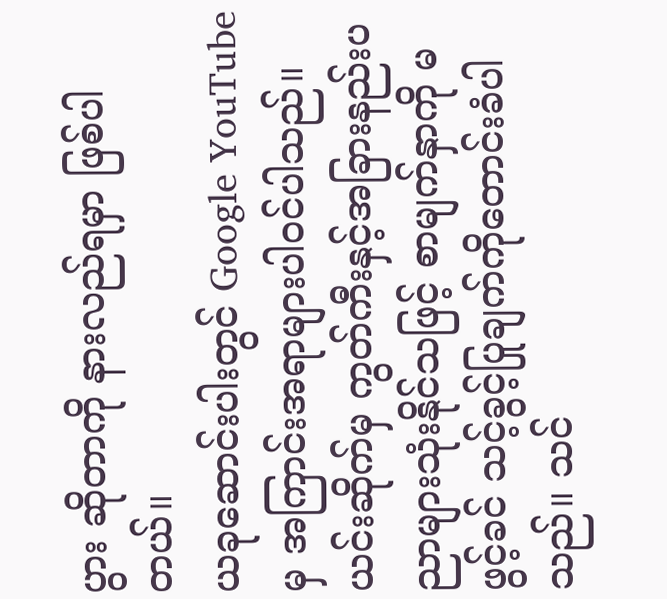ပွား ဆိုတာကို နားလည်ရမှာ ဖြစ်ပါတယ်။
ယခုဆောင်းပါးတွင် Google YouTube မှ အကြာင်းအရာများပါဝင်ပါသည်။ ယင်းဆိုက်မှ ကွတ်ကီးနှင့်အခြားနည်းပညာများသုံးနိုင်သဖြင့် စာမျက်နှာကို မဖွင့်ခင် သင့်ခွင့်ပြုချက်ကိုတောင်းခံပါသည်။ သင်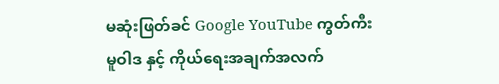မဆုံးဖြတ်ခင် Google YouTube ကွတ်ကီးမူဝါဒ နှင့် ကိုယ်ရေးအချက်အလက်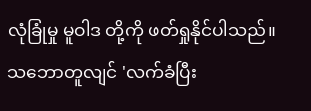လုံခြုံမှု မူဝါဒ တို့ကို ဖတ်ရှုနိုင်ပါသည်။ သဘောတူလျင် 'လက်ခံပြီး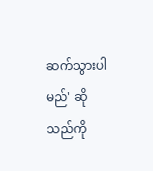ဆက်သွားပါမည်' ဆိုသည်ကို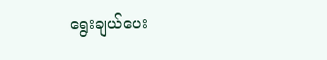ရွေးချယ်ပေး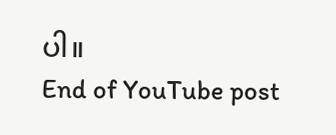ပါ။
End of YouTube post